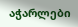აჭარლები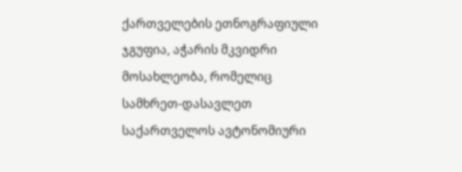ქართველების ეთნოგრაფიული ჯგუფია, აჭარის მკვიდრი მოსახლეობა, რომელიც სამხრეთ-დასავლეთ საქართველოს ავტონომიური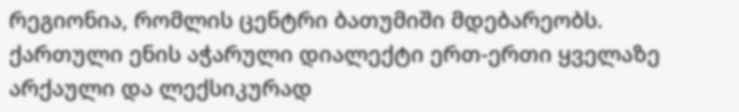რეგიონია, რომლის ცენტრი ბათუმიში მდებარეობს. ქართული ენის აჭარული დიალექტი ერთ-ერთი ყველაზე არქაული და ლექსიკურად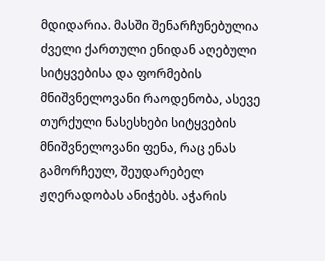მდიდარია. მასში შენარჩუნებულია ძველი ქართული ენიდან აღებული სიტყვებისა და ფორმების მნიშვნელოვანი რაოდენობა, ასევე თურქული ნასესხები სიტყვების მნიშვნელოვანი ფენა, რაც ენას გამორჩეულ, შეუდარებელ ჟღერადობას ანიჭებს. აჭარის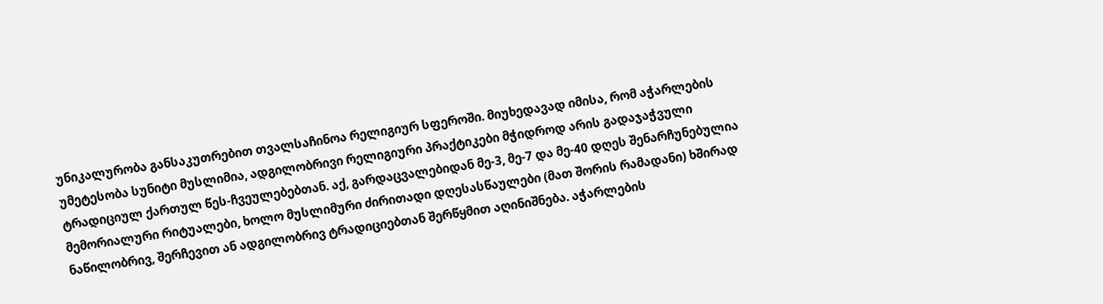უნიკალურობა განსაკუთრებით თვალსაჩინოა რელიგიურ სფეროში. მიუხედავად იმისა, რომ აჭარლების უმეტესობა სუნიტი მუსლიმია, ადგილობრივი რელიგიური პრაქტიკები მჭიდროდ არის გადაჯაჭვული ტრადიციულ ქართულ წეს-ჩვეულებებთან. აქ, გარდაცვალებიდან მე-3, მე-7 და მე-40 დღეს შენარჩუნებულია მემორიალური რიტუალები, ხოლო მუსლიმური ძირითადი დღესასწაულები (მათ შორის რამადანი) ხშირად ნაწილობრივ, შერჩევით ან ადგილობრივ ტრადიციებთან შერწყმით აღინიშნება. აჭარლების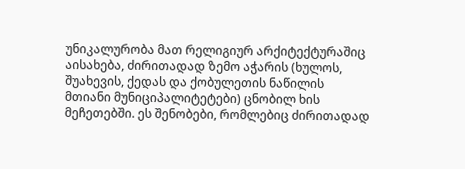უნიკალურობა მათ რელიგიურ არქიტექტურაშიც აისახება, ძირითადად ზემო აჭარის (ხულოს, შუახევის, ქედას და ქობულეთის ნაწილის მთიანი მუნიციპალიტეტები) ცნობილ ხის მეჩეთებში. ეს შენობები, რომლებიც ძირითადად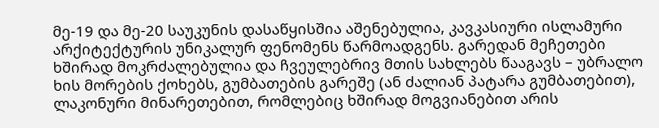მე-19 და მე-20 საუკუნის დასაწყისშია აშენებულია, კავკასიური ისლამური არქიტექტურის უნიკალურ ფენომენს წარმოადგენს. გარედან მეჩეთები ხშირად მოკრძალებულია და ჩვეულებრივ მთის სახლებს წააგავს – უბრალო ხის მორების ქოხებს, გუმბათების გარეშე (ან ძალიან პატარა გუმბათებით), ლაკონური მინარეთებით, რომლებიც ხშირად მოგვიანებით არის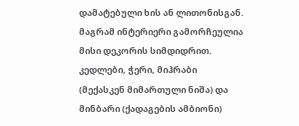დამატებული ხის ან ლითონისგან. მაგრამ ინტერიერი გამორჩეულია მისი დეკორის სიმდიდრით. კედლები, ჭერი, მიჰრაბი (მექასკენ მიმართული ნიშა) და მინბარი (ქადაგების ამბიონი)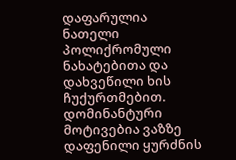დაფარულია ნათელი პოლიქრომული ნახატებითა და დახვეწილი ხის ჩუქურთმებით. დომინანტური მოტივებია ვაზზე დაფენილი ყურძნის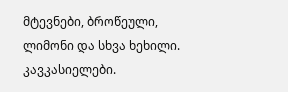მტევნები, ბროწეული, ლიმონი და სხვა ხეხილი.
კავკასიელები.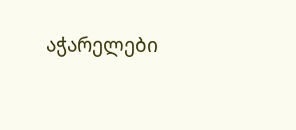აჭარელები